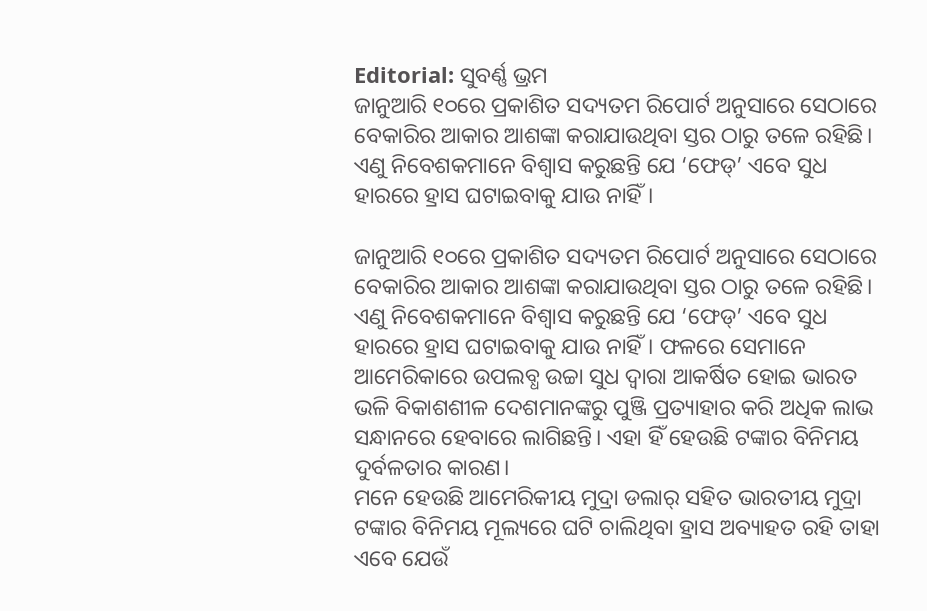Editorial: ସୁବର୍ଣ୍ଣ ଭ୍ରମ
ଜାନୁଆରି ୧୦ରେ ପ୍ରକାଶିତ ସଦ୍ୟତମ ରିପୋର୍ଟ ଅନୁସାରେ ସେଠାରେ ବେକାରିର ଆକାର ଆଶଙ୍କା କରାଯାଉଥିବା ସ୍ତର ଠାରୁ ତଳେ ରହିଛି। ଏଣୁ ନିବେଶକମାନେ ବିଶ୍ବାସ କରୁଛନ୍ତି ଯେ ‘ଫେଡ୍’ ଏବେ ସୁଧ ହାରରେ ହ୍ରାସ ଘଟାଇବାକୁ ଯାଉ ନାହିଁ।

ଜାନୁଆରି ୧୦ରେ ପ୍ରକାଶିତ ସଦ୍ୟତମ ରିପୋର୍ଟ ଅନୁସାରେ ସେଠାରେ ବେକାରିର ଆକାର ଆଶଙ୍କା କରାଯାଉଥିବା ସ୍ତର ଠାରୁ ତଳେ ରହିଛି। ଏଣୁ ନିବେଶକମାନେ ବିଶ୍ବାସ କରୁଛନ୍ତି ଯେ ‘ଫେଡ୍’ ଏବେ ସୁଧ ହାରରେ ହ୍ରାସ ଘଟାଇବାକୁ ଯାଉ ନାହିଁ। ଫଳରେ ସେମାନେ ଆମେରିକାରେ ଉପଲବ୍ଧ ଉଚ୍ଚା ସୁଧ ଦ୍ବାରା ଆକର୍ଷିତ ହୋଇ ଭାରତ ଭଳି ବିକାଶଶୀଳ ଦେଶମାନଙ୍କରୁ ପୁଞ୍ଜି ପ୍ରତ୍ୟାହାର କରି ଅଧିକ ଲାଭ ସନ୍ଧାନରେ ହେବାରେ ଲାଗିଛନ୍ତି। ଏହା ହିଁ ହେଉଛି ଟଙ୍କାର ବିନିମୟ ଦୁର୍ବଳତାର କାରଣ।
ମନେ ହେଉଛି ଆମେରିକୀୟ ମୁଦ୍ରା ଡଲାର୍ ସହିତ ଭାରତୀୟ ମୁଦ୍ରା ଟଙ୍କାର ବିନିମୟ ମୂଲ୍ୟରେ ଘଟି ଚାଲିଥିବା ହ୍ରାସ ଅବ୍ୟାହତ ରହି ତାହା ଏବେ ଯେଉଁ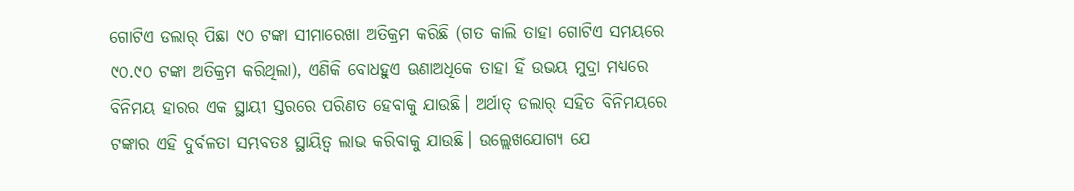ଗୋଟିଏ ଡଲାର୍ ପିଛା ୯୦ ଟଙ୍କା ସୀମାରେଖା ଅତିକ୍ରମ କରିଛି (ଗତ କାଲି ତାହା ଗୋଟିଏ ସମୟରେ ୯୦.୯୦ ଟଙ୍କା ଅତିକ୍ରମ କରିଥିଲା), ଏଣିକି ବୋଧହୁଏ ଊଣାଅଧିକେ ତାହା ହିଁ ଉଭୟ ମୁଦ୍ରା ମଧ୍ୟରେ ବିନିମୟ ହାରର ଏକ ସ୍ଥାୟୀ ସ୍ତରରେ ପରିଣତ ହେବାକୁ ଯାଉଛି। ଅର୍ଥାତ୍ ଡଲାର୍ ସହିତ ବିନିମୟରେ ଟଙ୍କାର ଏହି ଦୁର୍ବଳତା ସମ୍ଭବତଃ ସ୍ଥାୟିତ୍ବ ଲାଭ କରିବାକୁ ଯାଉଛି। ଉଲ୍ଲେଖଯୋଗ୍ୟ ଯେ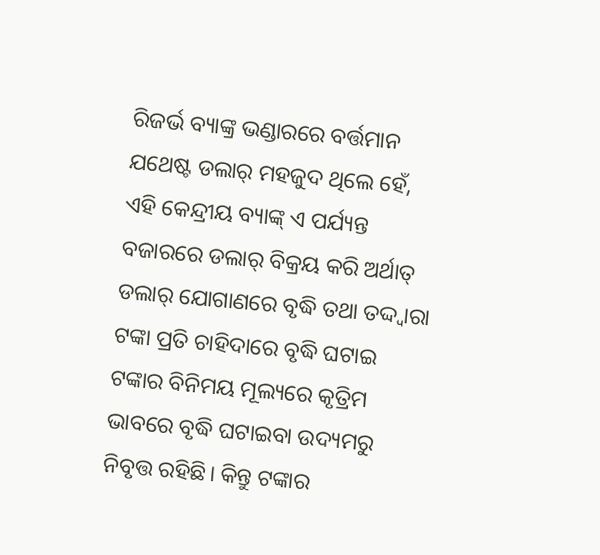ରିଜର୍ଭ ବ୍ୟାଙ୍କ୍ର ଭଣ୍ଡାରରେ ବର୍ତ୍ତମାନ ଯଥେଷ୍ଟ ଡଲାର୍ ମହଜୁଦ ଥିଲେ ହେଁ, ଏହି କେନ୍ଦ୍ରୀୟ ବ୍ୟାଙ୍କ୍ ଏ ପର୍ଯ୍ୟନ୍ତ ବଜାରରେ ଡଲାର୍ ବିକ୍ରୟ କରି ଅର୍ଥାତ୍ ଡଲାର୍ ଯୋଗାଣରେ ବୃଦ୍ଧି ତଥା ତଦ୍ଦ୍ବାରା ଟଙ୍କା ପ୍ରତି ଚାହିଦାରେ ବୃଦ୍ଧି ଘଟାଇ ଟଙ୍କାର ବିନିମୟ ମୂଲ୍ୟରେ କୃତ୍ରିମ ଭାବରେ ବୃଦ୍ଧି ଘଟାଇବା ଉଦ୍ୟମରୁ ନିବୃତ୍ତ ରହିଛି। କିନ୍ତୁ ଟଙ୍କାର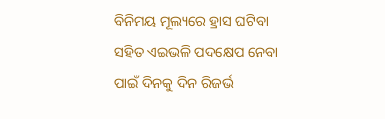ବିନିମୟ ମୂଲ୍ୟରେ ହ୍ରାସ ଘଟିବା ସହିତ ଏଇଭଳି ପଦକ୍ଷେପ ନେବା ପାଇଁ ଦିନକୁ ଦିନ ରିଜର୍ଭ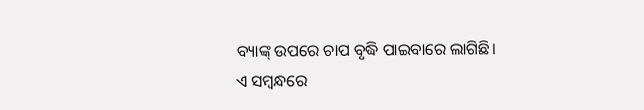ବ୍ୟାଙ୍କ୍ ଉପରେ ଚାପ ବୃଦ୍ଧି ପାଇବାରେ ଲାଗିଛି।
ଏ ସମ୍ବନ୍ଧରେ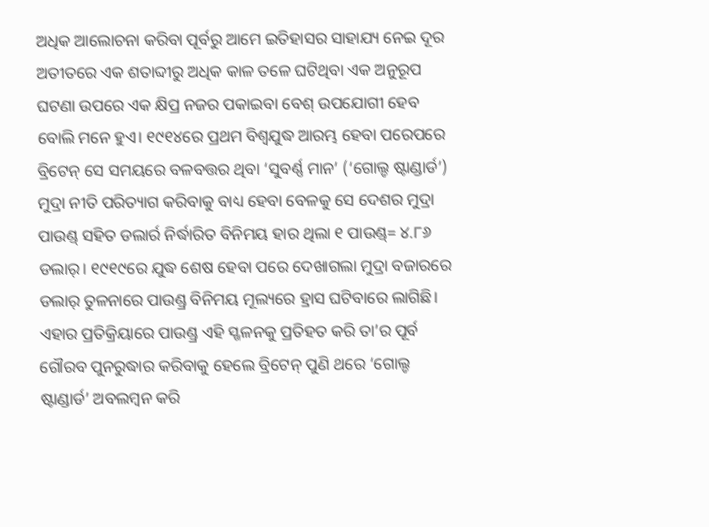ଅଧିକ ଆଲୋଚନା କରିବା ପୂର୍ବରୁ ଆମେ ଇତିହାସର ସାହାଯ୍ୟ ନେଇ ଦୂର ଅତୀତରେ ଏକ ଶତାବ୍ଦୀରୁ ଅଧିକ କାଳ ତଳେ ଘଟିଥିବା ଏକ ଅନୁରୂପ ଘଟଣା ଉପରେ ଏକ କ୍ଷିପ୍ର ନଜର ପକାଇବା ବେଶ୍ ଉପଯୋଗୀ ହେବ ବୋଲି ମନେ ହୁଏ। ୧୯୧୪ରେ ପ୍ରଥମ ବିଶ୍ବଯୁଦ୍ଧ ଆରମ୍ଭ ହେବା ପରେପରେ ବ୍ରିଟେନ୍ ସେ ସମୟରେ ବଳବତ୍ତର ଥିବା ‘ସୁବର୍ଣ୍ଣ ମାନ’ (‘ଗୋଲ୍ଡ ଷ୍ଟାଣ୍ଡାର୍ଡ’) ମୁଦ୍ରା ନୀତି ପରିତ୍ୟାଗ କରିବାକୁ ବାଧ୍ୟ ହେବା ବେଳକୁ ସେ ଦେଶର ମୁଦ୍ରା ପାଉଣ୍ଡ୍ ସହିତ ଡଲାର୍ର ନିର୍ଦ୍ଧାରିତ ବିନିମୟ ହାର ଥିଲା ୧ ପାଉଣ୍ଡ୍= ୪.୮୬ ଡଲାର୍। ୧୯୧୯ରେ ଯୁଦ୍ଧ ଶେଷ ହେବା ପରେ ଦେଖାଗଲା ମୁଦ୍ରା ବଜାରରେ ଡଲାର୍ ତୁଳନାରେ ପାଉଣ୍ଡ୍ର ବିନିମୟ ମୂଲ୍ୟରେ ହ୍ରାସ ଘଟିବାରେ ଲାଗିଛି। ଏହାର ପ୍ରତିକ୍ରିୟାରେ ପାଉଣ୍ଡ୍ର ଏହି ସ୍ଖଳନକୁ ପ୍ରତିହତ କରି ତା’ର ପୂର୍ବ ଗୌରବ ପୁନରୁଦ୍ଧାର କରିବାକୁ ହେଲେ ବ୍ରିଟେନ୍ ପୁଣି ଥରେ ‘ଗୋଲ୍ଡ ଷ୍ଟାଣ୍ଡାର୍ଡ’ ଅବଲମ୍ବନ କରି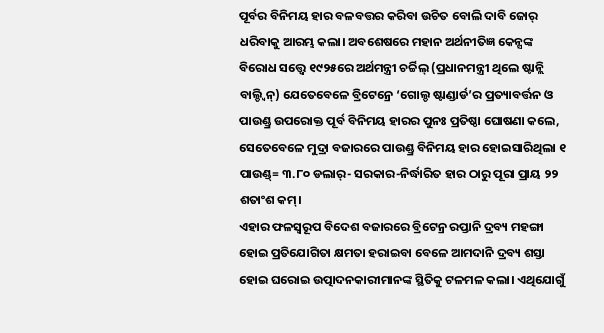ପୂର୍ବର ବିନିମୟ ହାର ବଳବତ୍ତର କରିବା ଉଚିତ ବୋଲି ଦାବି ଜୋର୍ ଧରିବାକୁ ଆରମ୍ଭ କଲା। ଅବଶେଷରେ ମହାନ ଅର୍ଥନୀତିଜ୍ଞ କେନ୍ସଙ୍କ ବିରୋଧ ସତ୍ତ୍ବେ ୧୯୨୫ରେ ଅର୍ଥମନ୍ତ୍ରୀ ଚର୍ଚ୍ଚିଲ୍ (ପ୍ରଧାନମନ୍ତ୍ରୀ ଥିଲେ ଷ୍ଟାନ୍ଲି ବାଲ୍ଡ୍ବିନ୍) ଯେତେବେଳେ ବ୍ରିଟେନ୍ରେ ‘ଗୋଲ୍ଡ ଷ୍ଟାଣ୍ଡାର୍ଡ’ର ପ୍ରତ୍ୟାବର୍ତ୍ତନ ଓ ପାଉଣ୍ଡ୍ର ଉପରୋକ୍ତ ପୂର୍ବ ବିନିମୟ ହାରର ପୁନଃ ପ୍ରତିଷ୍ଠା ଘୋଷଣା କଲେ, ସେତେବେଳେ ମୁଦ୍ରା ବଜାରରେ ପାଉଣ୍ଡ୍ର ବିନିମୟ ହାର ହୋଇସାରିଥିଲା ୧ ପାଉଣ୍ଡ୍= ୩.୮୦ ଡଲାର୍- ସରକାର-ନିର୍ଦ୍ଧାରିତ ହାର ଠାରୁ ପୂରା ପ୍ରାୟ ୨୨ ଶତାଂଶ କମ୍।
ଏହାର ଫଳସ୍ବରୂପ ବିଦେଶ ବଜାରରେ ବ୍ରିଟେନ୍ର ରପ୍ତାନି ଦ୍ରବ୍ୟ ମହଙ୍ଗା ହୋଇ ପ୍ରତିଯୋଗିତା କ୍ଷମତା ହରାଇବା ବେଳେ ଆମଦାନି ଦ୍ରବ୍ୟ ଶସ୍ତା ହୋଇ ଘରୋଇ ଉତ୍ପାଦନକାରୀମାନଙ୍କ ସ୍ଥିତିକୁ ଟଳମଳ କଲା। ଏଥିଯୋଗୁଁ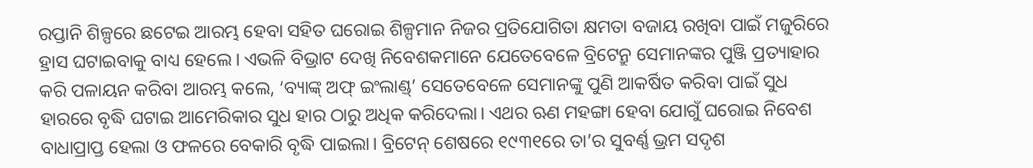ରପ୍ତାନି ଶିଳ୍ପରେ ଛଟେଇ ଆରମ୍ଭ ହେବା ସହିତ ଘରୋଇ ଶିଳ୍ପମାନ ନିଜର ପ୍ରତିଯୋଗିତା କ୍ଷମତା ବଜାୟ ରଖିବା ପାଇଁ ମଜୁରିରେ ହ୍ରାସ ଘଟାଇବାକୁ ବାଧ୍ୟ ହେଲେ। ଏଭଳି ବିଭ୍ରାଟ ଦେଖି ନିବେଶକମାନେ ଯେତେବେଳେ ବ୍ରିଟେନ୍ରୁ ସେମାନଙ୍କର ପୁଞ୍ଜି ପ୍ରତ୍ୟାହାର କରି ପଳାୟନ କରିବା ଆରମ୍ଭ କଲେ, ‘ବ୍ୟାଙ୍କ୍ ଅଫ୍ ଇଂଲାଣ୍ଡ୍’ ସେତେବେଳେ ସେମାନଙ୍କୁ ପୁଣି ଆକର୍ଷିତ କରିବା ପାଇଁ ସୁଧ ହାରରେ ବୃଦ୍ଧି ଘଟାଇ ଆମେରିକାର ସୁଧ ହାର ଠାରୁ ଅଧିକ କରିଦେଲା। ଏଥର ଋଣ ମହଙ୍ଗା ହେବା ଯୋଗୁଁ ଘରୋଇ ନିବେଶ ବାଧାପ୍ରାପ୍ତ ହେଲା ଓ ଫଳରେ ବେକାରି ବୃଦ୍ଧି ପାଇଲା। ବ୍ରିଟେନ୍ ଶେଷରେ ୧୯୩୧ରେ ତା’ର ସୁବର୍ଣ୍ଣ ଭ୍ରମ ସଦୃଶ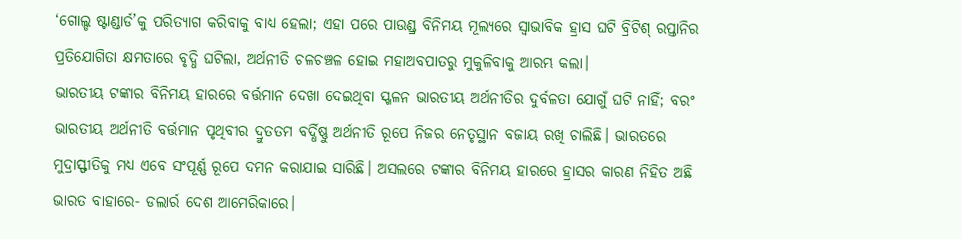‘ଗୋଲ୍ଡ ଷ୍ଟାଣ୍ଡାର୍ଡ’କୁ ପରିତ୍ୟାଗ କରିବାକୁ ବାଧ୍ୟ ହେଲା; ଏହା ପରେ ପାଉଣ୍ଡ୍ର ବିନିମୟ ମୂଲ୍ୟରେ ସ୍ବାଭାବିକ ହ୍ରାସ ଘଟି ବ୍ରିଟିଶ୍ ରପ୍ତାନିର ପ୍ରତିଯୋଗିତା କ୍ଷମତାରେ ବୃଦ୍ଧି ଘଟିଲା, ଅର୍ଥନୀତି ଚଳଚଞ୍ଚଳ ହୋଇ ମହାଅବପାତରୁ ମୁକୁଳିବାକୁ ଆରମ୍ଭ କଲା।
ଭାରତୀୟ ଟଙ୍କାର ବିନିମୟ ହାରରେ ବର୍ତ୍ତମାନ ଦେଖା ଦେଇଥିବା ସ୍ଖଳନ ଭାରତୀୟ ଅର୍ଥନୀତିର ଦୁର୍ବଳତା ଯୋଗୁଁ ଘଟି ନାହିଁ; ବରଂ ଭାରତୀୟ ଅର୍ଥନୀତି ବର୍ତ୍ତମାନ ପୃଥିବୀର ଦ୍ରୁତତମ ବର୍ଦ୍ଧିଷ୍ଣୁ ଅର୍ଥନୀତି ରୂପେ ନିଜର ନେତୃସ୍ଥାନ ବଜାୟ ରଖି ଚାଲିଛି। ଭାରତରେ ମୁଦ୍ରାସ୍ଫୀତିକୁ ମଧ୍ୟ ଏବେ ସଂପୂର୍ଣ୍ଣ ରୂପେ ଦମନ କରାଯାଇ ସାରିଛି। ଅସଲରେ ଟଙ୍କାର ବିନିମୟ ହାରରେ ହ୍ରାସର କାରଣ ନିହିତ ଅଛି ଭାରତ ବାହାରେ- ଡଲାର୍ର ଦେଶ ଆମେରିକାରେ।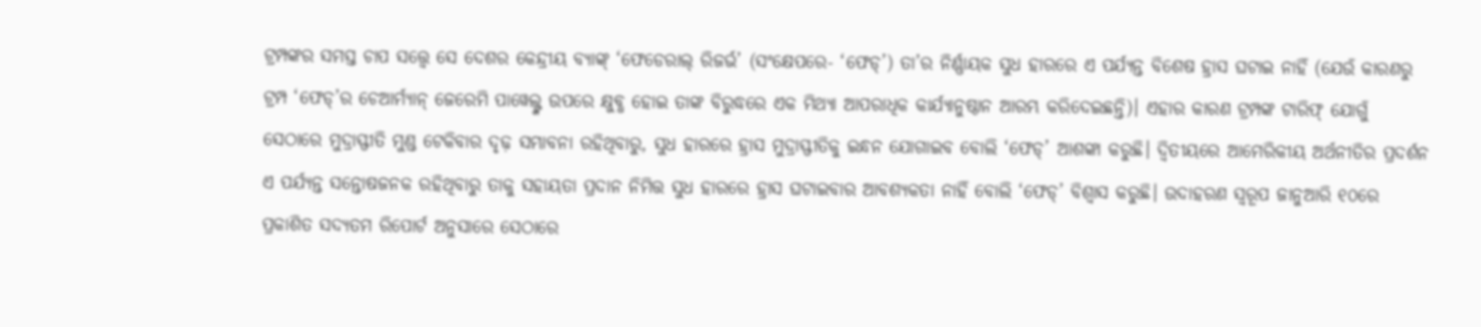ଟ୍ରମ୍ପଙ୍କର ସମସ୍ତ ଚାପ ସତ୍ତ୍ବେ ସେ ଦେଶର କେନ୍ଦ୍ରୀୟ ବ୍ୟାଙ୍କ୍ ‘ଫେଡେରାଲ୍ ରିଜର୍ଭ’ (ସଂକ୍ଷେପରେ- ‘ଫେଡ୍’) ତା’ର ନିର୍ଣ୍ଣାୟକ ସୁଧ ହାରରେ ଏ ପର୍ଯ୍ୟନ୍ତ ବିଶେଷ ହ୍ରାସ ଘଟାଇ ନାହିଁ (ଯେଉଁ କାରଣରୁ ଟ୍ରମ୍ପ ‘ଫେଡ୍’ର ଚେଆର୍ମ୍ୟାନ୍ ଜେରେମି ପାୱେଲ୍ଙ୍କ ଉପରେ କ୍ଷୁବ୍ଧ ହୋଇ ତାଙ୍କ ବିରୁଦ୍ଧରେ ଏକ ମିଥ୍ୟା ଆପରାଧିକ କାର୍ଯ୍ୟାନୁଷ୍ଠାନ ଆରମ୍ଭ କରିଦେଇଛନ୍ତି)। ଏହାର କାରଣ ଟ୍ରମ୍ପଙ୍କ ଟାରିଫ୍ ଯୋଗୁଁ ସେଠାରେ ମୁଦ୍ରାସ୍ଫୀତି ମୁଣ୍ଡ ଟେକିବାର ଦୃଢ଼ ସମ୍ଭାବନା ରହିଥିବାରୁ, ସୁଧ ହାରରେ ହ୍ରାସ ମୁଦ୍ରାସ୍ଫୀତିକୁ ଇନ୍ଧନ ଯୋଗାଇବ ବୋଲି ‘ଫେଡ୍’ ଆଶଙ୍କା କରୁଛି। ଦ୍ବିତୀୟରେ ଆମେରିକୀୟ ଅର୍ଥନୀତିର ପ୍ରଦର୍ଶନ ଏ ପର୍ଯ୍ୟନ୍ତ ସନ୍ତୋଷଜନକ ରହିଥିବାରୁ ତାକୁ ସହାୟତା ପ୍ରଦାନ ନିମିତ୍ତ ସୁଧ ହାରରେ ହ୍ରାସ ଘଟାଇବାର ଆବଶ୍ୟକତା ନାହିଁ ବୋଲି ‘ଫେଡ୍’ ବିଶ୍ବାସ କରୁଛି। ଉଦାହରଣ ସ୍ବରୂପ ଜାନୁଆରି ୧୦ରେ ପ୍ରକାଶିତ ସଦ୍ୟତମ ରିପୋର୍ଟ ଅନୁସାରେ ସେଠାରେ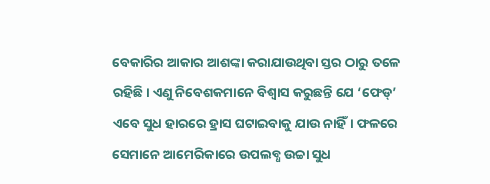ବେକାରିର ଆକାର ଆଶଙ୍କା କରାଯାଉଥିବା ସ୍ତର ଠାରୁ ତଳେ ରହିଛି। ଏଣୁ ନିବେଶକମାନେ ବିଶ୍ବାସ କରୁଛନ୍ତି ଯେ ‘ଫେଡ୍’ ଏବେ ସୁଧ ହାରରେ ହ୍ରାସ ଘଟାଇବାକୁ ଯାଉ ନାହିଁ। ଫଳରେ ସେମାନେ ଆମେରିକାରେ ଉପଲବ୍ଧ ଉଚ୍ଚା ସୁଧ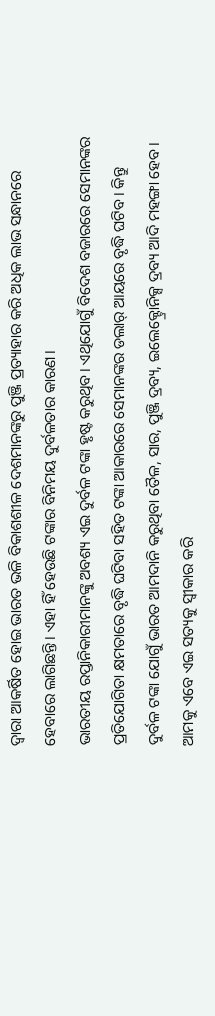ଦ୍ବାରା ଆକର୍ଷିତ ହୋଇ ଭାରତ ଭଳି ବିକାଶଶୀଳ ଦେଶମାନଙ୍କରୁ ପୁଞ୍ଜି ପ୍ରତ୍ୟାହାର କରି ଅଧିକ ଲାଭ ସନ୍ଧାନରେ ହେବାରେ ଲାଗିଛନ୍ତି। ଏହା ହିଁ ହେଉଛି ଟଙ୍କାର ବିନିମୟ ଦୁର୍ବଳତାର କାରଣ।
ଭାରତୀୟ ରପ୍ତାନିକାରୀମାନଙ୍କୁ ଅବଶ୍ୟ ଏଇ ଦୁର୍ବଳ ଟଙ୍କା ହୃଷ୍ଟ କରୁଥିବ। ଏଥିଯୋଗୁଁ ବିଦେଶ ବଜାରରେ ସେମାନଙ୍କର ପ୍ରତିଯୋଗିତା କ୍ଷମତାରେ ବୃଦ୍ଧି ଘଟିବା ସହିତ ଟଙ୍କା ଆକାରରେ ସେମାନଙ୍କର ଡଲାର୍ ଆୟରେ ବୃଦ୍ଧି ଘଟିବ। କିନ୍ତୁ ଦୁର୍ବଳ ଟଙ୍କା ଯୋଗୁଁ ଭାରତ ଆମଦାନି କରୁଥିବା ତୈଳ, ସାର, ପୁଞ୍ଜି ଦ୍ରବ୍ୟ, ଇଲେକ୍ଟ୍ରୋନିକ୍ସ ଦ୍ରବ୍ୟ ଆଦି ମହଙ୍ଗା ହେବ। ଆମକୁ ଏବେ ଏଇ ସତ୍ୟକୁ ସ୍ବୀକାର କରି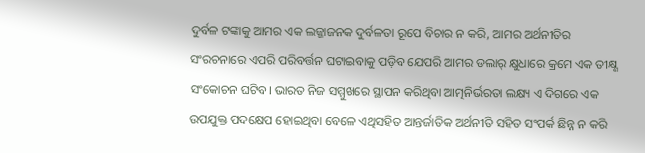ଦୁର୍ବଳ ଟଙ୍କାକୁ ଆମର ଏକ ଲଜ୍ଜାଜନକ ଦୁର୍ବଳତା ରୂପେ ବିଚାର ନ କରି, ଆମର ଅର୍ଥନୀତିର ସଂରଚନାରେ ଏପରି ପରିବର୍ତ୍ତନ ଘଟାଇବାକୁ ପଡ଼ିବ ଯେପରି ଆମର ଡଲାର୍ କ୍ଷୁଧାରେ କ୍ରମେ ଏକ ତୀକ୍ଷ୍ଣ ସଂକୋଚନ ଘଟିବ। ଭାରତ ନିଜ ସମ୍ମୁଖରେ ସ୍ଥାପନ କରିଥିବା ଆତ୍ମନିର୍ଭରତା ଲକ୍ଷ୍ୟ ଏ ଦିଗରେ ଏକ ଉପଯୁକ୍ତ ପଦକ୍ଷେପ ହୋଇଥିବା ବେଳେ ଏଥିସହିତ ଆନ୍ତର୍ଜାତିକ ଅର୍ଥନୀତି ସହିତ ସଂପର୍କ ଛିନ୍ନ ନ କରି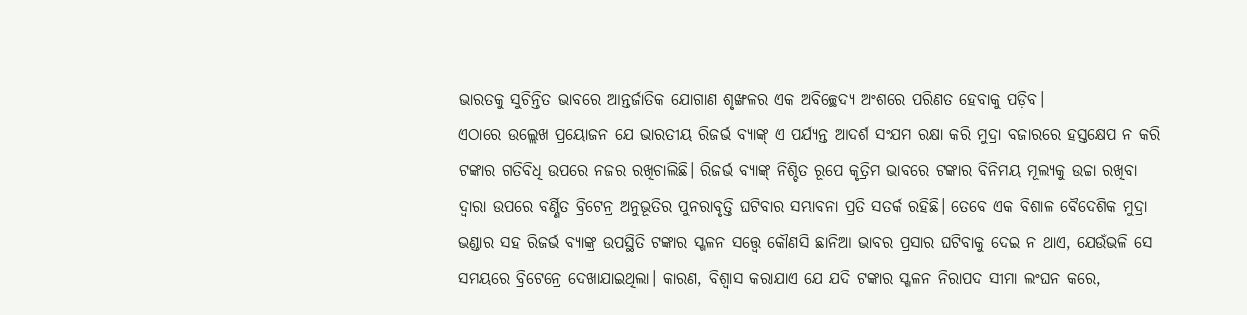ଭାରତକୁ ସୁଚିନ୍ତିତ ଭାବରେ ଆନ୍ତର୍ଜାତିକ ଯୋଗାଣ ଶୃଙ୍ଖଳର ଏକ ଅବିଚ୍ଛେଦ୍ୟ ଅଂଶରେ ପରିଣତ ହେବାକୁ ପଡ଼ିବ।
ଏଠାରେ ଉଲ୍ଲେଖ ପ୍ରୟୋଜନ ଯେ ଭାରତୀୟ ରିଜର୍ଭ ବ୍ୟାଙ୍କ୍ ଏ ପର୍ଯ୍ୟନ୍ତ ଆଦର୍ଶ ସଂଯମ ରକ୍ଷା କରି ମୁଦ୍ରା ବଜାରରେ ହସ୍ତକ୍ଷେପ ନ କରି ଟଙ୍କାର ଗତିବିଧି ଉପରେ ନଜର ରଖିଚାଲିଛି। ରିଜର୍ଭ ବ୍ୟାଙ୍କ୍ ନିଶ୍ଚିତ ରୂପେ କୃତ୍ରିମ ଭାବରେ ଟଙ୍କାର ବିନିମୟ ମୂଲ୍ୟକୁ ଉଚ୍ଚା ରଖିବା ଦ୍ବାରା ଉପରେ ବର୍ଣ୍ଣିତ ବ୍ରିଟେନ୍ର ଅନୁଭୂତିର ପୁନରାବୃତ୍ତି ଘଟିବାର ସମ୍ଭାବନା ପ୍ରତି ସତର୍କ ରହିଛି। ତେବେ ଏକ ବିଶାଳ ବୈଦେଶିକ ମୁଦ୍ରା ଭଣ୍ଡାର ସହ ରିଜର୍ଭ ବ୍ୟାଙ୍କ୍ର ଉପସ୍ଥିତି ଟଙ୍କାର ସ୍ଖଳନ ସତ୍ତ୍ବେ କୌଣସି ଛାନିଆ ଭାବର ପ୍ରସାର ଘଟିବାକୁ ଦେଇ ନ ଥାଏ, ଯେଉଁଭଳି ସେ ସମୟରେ ବ୍ରିଟେନ୍ରେ ଦେଖାଯାଇଥିଲା। କାରଣ, ବିଶ୍ବାସ କରାଯାଏ ଯେ ଯଦି ଟଙ୍କାର ସ୍ଖଳନ ନିରାପଦ ସୀମା ଲଂଘନ କରେ,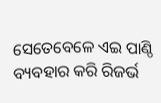ସେତେବେଳେ ଏଇ ପାଣ୍ଠି ବ୍ୟବହାର କରି ରିଜର୍ଭ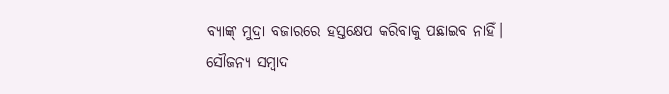ବ୍ୟାଙ୍କ୍ ମୁଦ୍ରା ବଜାରରେ ହସ୍ତକ୍ଷେପ କରିବାକୁ ପଛାଇବ ନାହିଁ।
ସୌଜନ୍ୟ ସମ୍ବାଦ